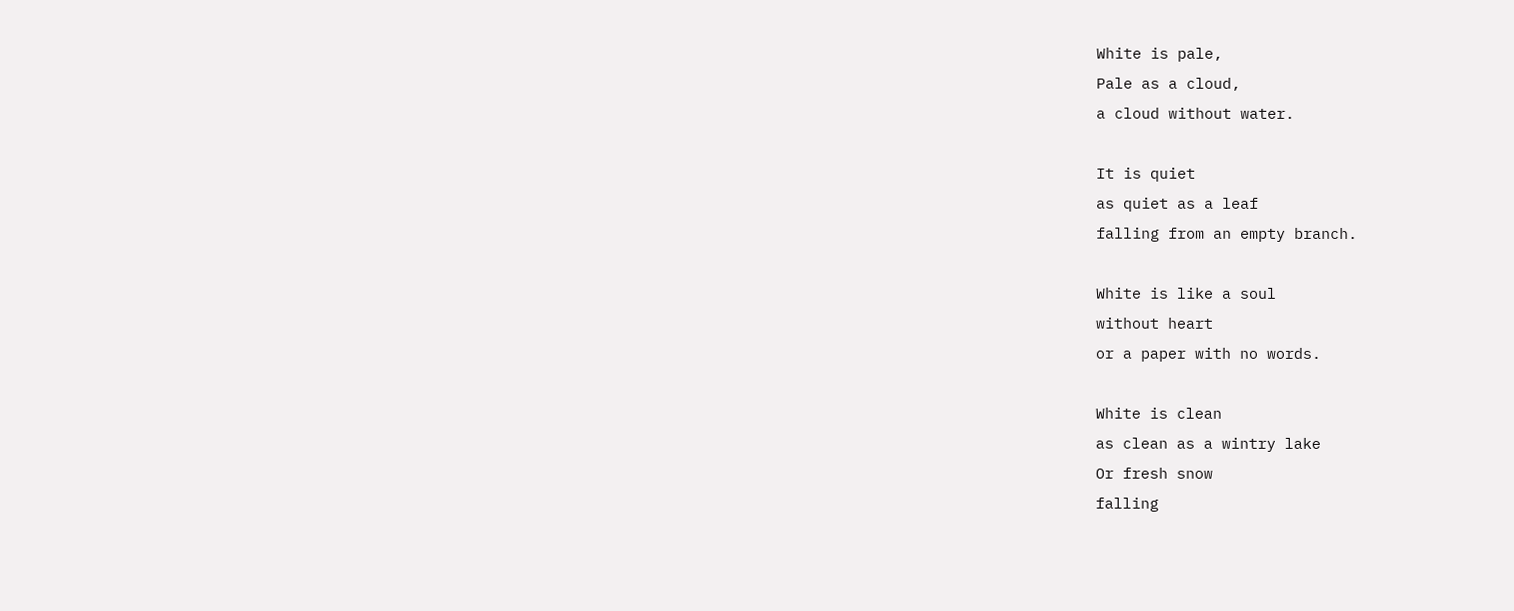White is pale,
Pale as a cloud,
a cloud without water.

It is quiet
as quiet as a leaf
falling from an empty branch.

White is like a soul
without heart
or a paper with no words.

White is clean
as clean as a wintry lake
Or fresh snow
falling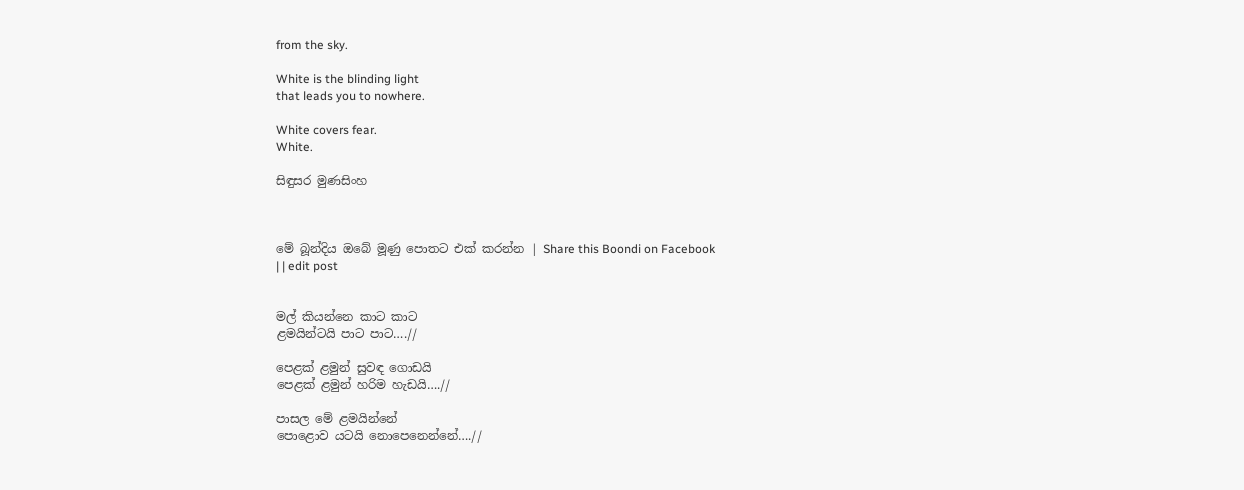from the sky.

White is the blinding light
that leads you to nowhere.

White covers fear.
White.

සිඳුසර මුණසිංහ



මේ බූන්දිය ඔබේ මූණු පොතට එක් කරන්න | Share this Boondi on Facebook
| | edit post


මල් කියන්නෙ කාට කාට
ළමයින්ටයි පාට පාට….//

පෙළක් ළමුන් සුවඳ ගොඩයි
පෙළක් ළමුන් හරිම හැඩයි….//

පාසල මේ ළමයින්නේ
පොළොව යටයි නොපෙනෙන්නේ….//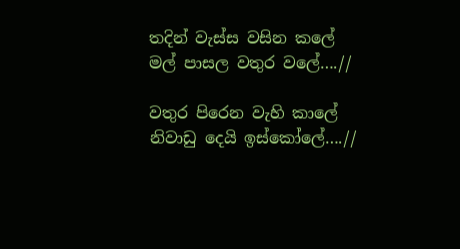තදින් වැස්ස වසින කලේ
මල් පාසල වතුර වලේ….//

වතුර පිරෙන වැහි කාලේ
නිවාඩු දෙයි ඉස්කෝලේ….//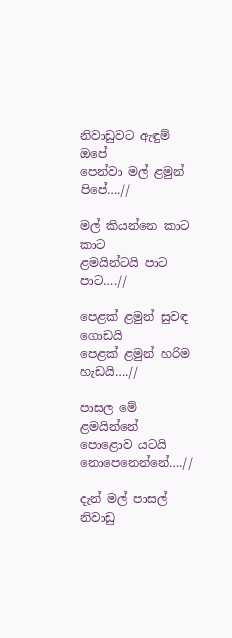නිවාඩුවට ඇඳුම් ඔපේ
පෙන්වා මල් ළමුන් පිපේ….//

මල් කියන්නෙ කාට කාට
ළමයින්ටයි පාට පාට….//

පෙළක් ළමුන් සුවඳ ගොඩයි
පෙළක් ළමුන් හරිම හැඩයි….//

පාසල මේ ළමයින්නේ
පොළොව යටයි නොපෙනෙන්නේ….//

දැන් මල් පාසල් නිවාඩු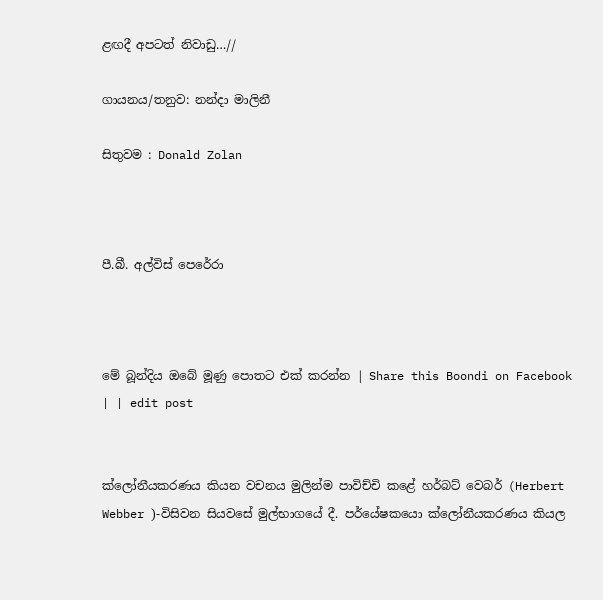ළඟදී අපටත් නිවාඩු…//

ගායනය/තනුව: නන්දා මාලිනී

සිතුවම : Donald Zolan



පී.බී. අල්විස් පෙරේරා



මේ බූන්දිය ඔබේ මූණු පොතට එක් කරන්න | Share this Boondi on Facebook
| | edit post


ක්ලෝනීයකරණය කියන වචනය මුලින්ම පාවිච්චි කළේ හර්බට් වෙබර් (Herbert Webber )-විසිවන සියවසේ මුල්භාගයේ දී. පර්යේෂකයො ක්ලෝනීයකරණය කියල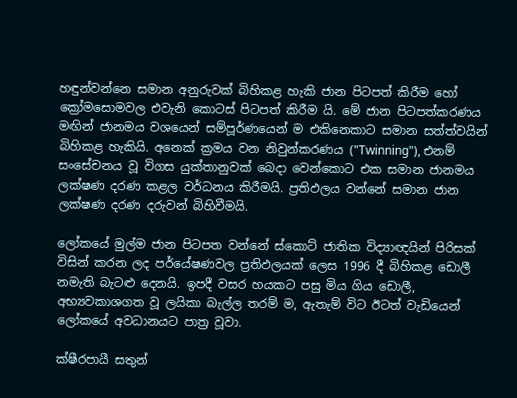හඳුන්වන්නෙ සමාන අනුරුවක් බිහිකළ හැකි ජාන පිටපත් කිරීම හෝ ක්‍රෝමසොමවල එවැනි කොටස් පිටපත් කිරීම යි. මේ ජාන පිටපත්කරණය මඟින් ජානමය වශයෙන් සම්පූර්ණයෙන් ම එකිනෙකාට සමාන සත්ත්වයින් බිහිකළ හැකියි. අනෙක් ක්‍රමය වන නිවුන්කරණය ("Twinning"), එනම් සංසේචනය වූ විගස යුක්තානුවක් බෙදා වෙන්කොට එක සමාන ජානමය ලක්ෂණ දරණ කළල වර්ධනය කිරීමයි. ප්‍රතිඵලය වන්නේ සමාන ජාන ලක්ෂණ දරණ දරුවන් බිහිවීමයි.

ලෝකයේ මුල්ම ජාන පිටපත වන්නේ ස්කොට් ජාතික විද්‍යාඥයින් පිරිසක් විසින් කරන ලද පර්යේෂණවල ප්‍රතිඵලයක් ලෙස 1996 දී බිහිකළ ඩොලී නමැති බැටළු දෙනයි. ඉපදී වසර හයකට පසු මිය ගිය ඩොලී, අභ්‍යවකාශගත වූ ලයිකා බැල්ල තරම් ම, ඇතැම් විට ඊටත් වැඩියෙන් ලෝකයේ අවධානයට පාත්‍ර වූවා.

ක්ෂීරපායී සතුන්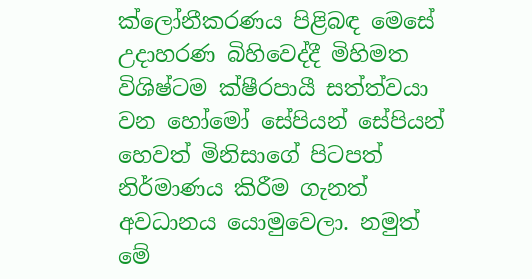ක්ලෝනීකරණය පිළිබඳ මෙසේ උදාහරණ බිහිවෙද්දී මිහිමත විශිෂ්ටම ක්ෂීරපායී සත්ත්වයා වන හෝමෝ සේපියන් සේපියන් හෙවත් මිනිසාගේ පිටපත් නිර්මාණය කිරීම ගැනත් අවධානය යොමුවෙලා. නමුත් මේ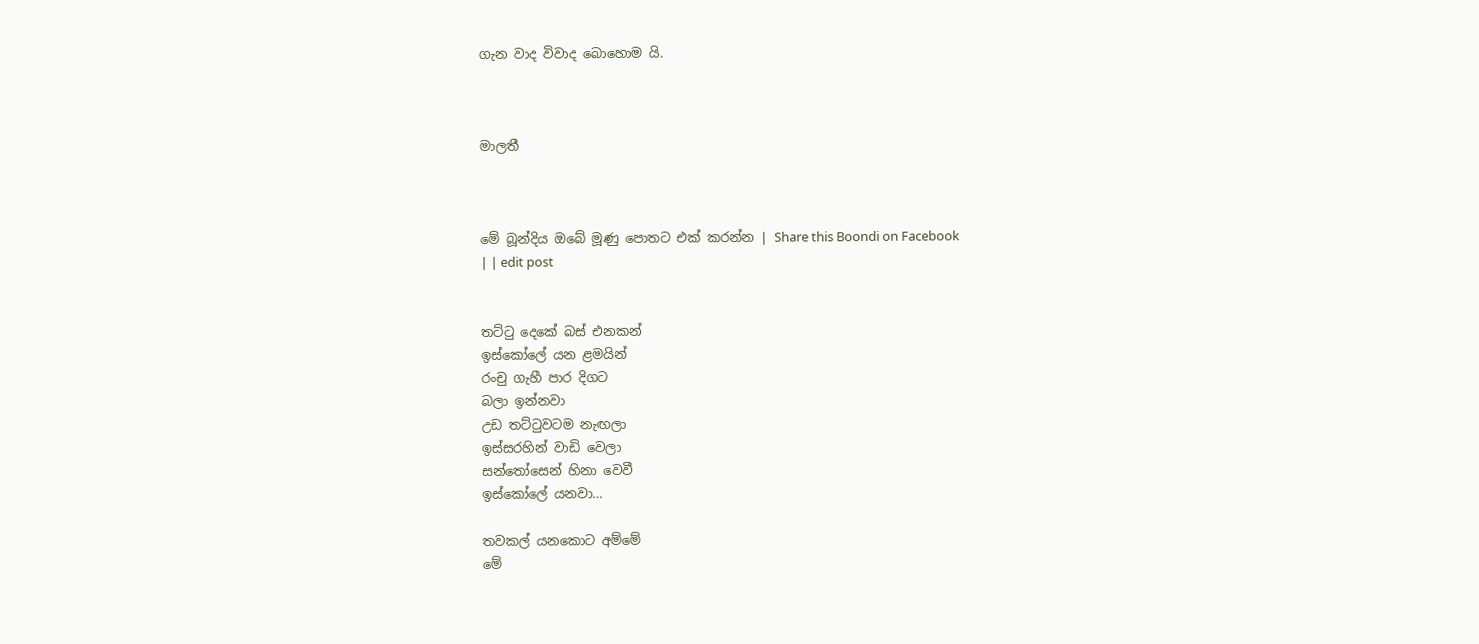ගැන වාද විවාද බොහොම යි.



මාලතී



මේ බූන්දිය ඔබේ මූණු පොතට එක් කරන්න | Share this Boondi on Facebook
| | edit post


තට්ටු දෙකේ බස් එනකන්
ඉස්කෝලේ යන ළමයින්
රංචු ගැහී පාර දිගට
බලා ඉන්නවා
උඩ තට්ටුවටම නැඟලා
ඉස්සරහින් වාඩි වෙලා
සන්තෝසෙන් හිනා වෙවී
ඉස්කෝලේ යනවා…

තවකල් යනකොට අම්මේ
මේ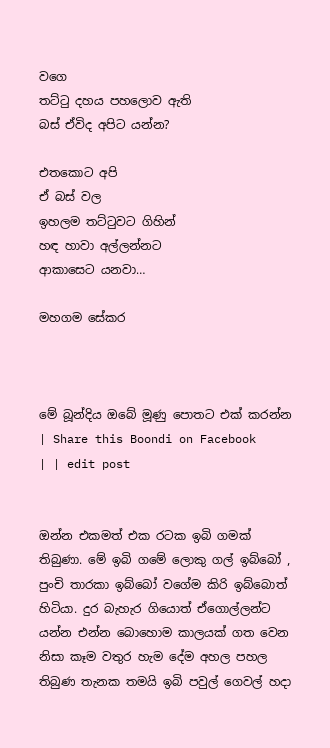වගෙ
තට්ටු දහය පහලොව ඇති
බස් ඒවිද අපිට යන්න?

එතකොට අපි
ඒ බස් වල
ඉහලම තට්ටුවට ගිහින්
හඳ හාවා අල්ලන්නට
ආකාසෙට යනවා…

මහගම සේකර



මේ බූන්දිය ඔබේ මූණු පොතට එක් කරන්න | Share this Boondi on Facebook
| | edit post


ඔන්න එකමත් එක රටක ඉබි ගමක් තිබුණා. මේ ඉබි ගමේ ලොකු ගල් ඉබ්බෝ , පුංචි තාරකා ඉබ්බෝ වගේම කිරි ඉබ්බොත් හිටියා. දුර බැහැර ගියොත් ඒගොල්ලන්ට යන්න එන්න බොහොම කාලයක් ගත වෙන නිසා කෑම වතුර හැම දේම අහල පහල තිබුණ තැනක තමයි ඉබි පවුල් ගෙවල් හදා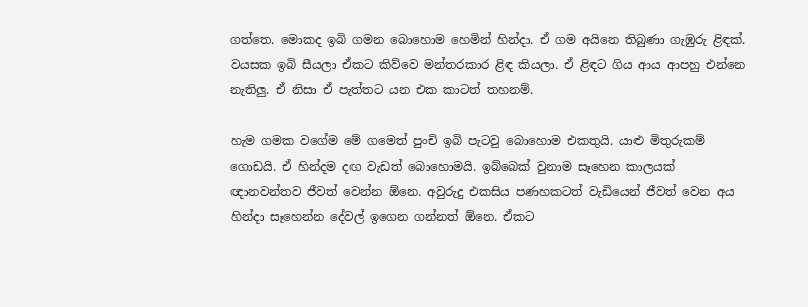ගත්තෙ. මොකද ඉබි ගමන බොහොම හෙමින් හින්දා. ඒ ගම අයිනෙ තිබුණා ගැඹුරු ළිඳක්. වයසක ඉබි සීයලා ඒකට කිව්වෙ මන්තරකාර ළිඳ කියලා. ඒ ළිඳට ගිය ආය ආපහු එන්නෙ නැතිලු. ඒ නිසා ඒ පැත්තට යන එක කාටත් තහනම්.

හැම ගමක වගේම මේ ගමෙත් පුංචි ඉබි පැටවු බොහොම එකතුයි. යාළු මිතුරුකම් ගොඩයි. ඒ හින්දම දඟ වැඩත් බොහොමයි. ඉබ්බෙක් වුනාම සෑහෙන කාලයක් ඥානවන්තව ජීවත් වෙන්න ඕනෙ. අවුරුදු එකසිය පණහකටත් වැඩියෙන් ජීවත් වෙන අය හින්දා සෑහෙන්න දේවල් ඉගෙන ගන්නත් ඕනෙ. ඒකට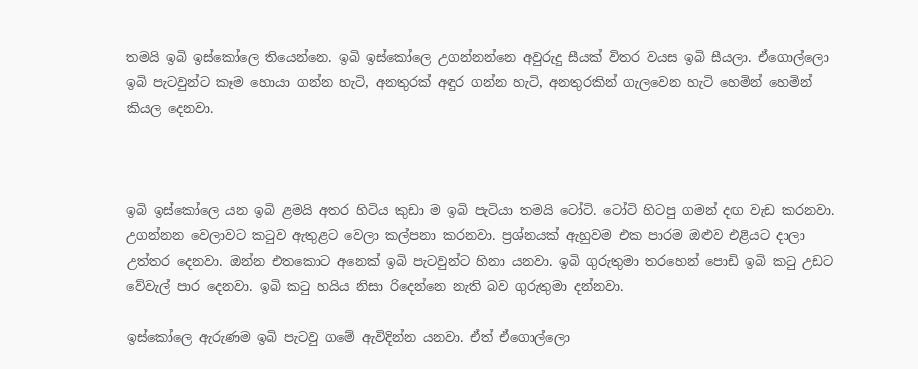තමයි ඉබි ඉස්කෝලෙ තියෙන්නෙ. ඉබි ඉස්කෝලෙ උගන්නන්නෙ අවුරුදු සීයක් විතර වයස ඉබි සීයලා. ඒගොල්ලො ඉබි පැටවුන්ට කෑම හොයා ගන්න හැටි, අනතුරක් අඳුර ගන්න හැටි, අනතුරකින් ගැලවෙන හැටි හෙමින් හෙමින් කියල දෙනවා.



ඉබි ඉස්කෝලෙ යන ඉබි ළමයි අතර හිටිය කුඩා ම ඉබි පැටියා තමයි ටෝටි. ටෝටි හිටපු ගමන් දඟ වැඩ කරනවා. උගන්නන වෙලාවට කටුව ඇතුළට වෙලා කල්පනා කරනවා. ප්‍රශ්නයක් ඇහුවම එක පාරම ඔළුව එළියට දාලා උත්තර දෙනවා. ඔන්න එතකොට අනෙක් ඉබි පැටවුන්ට හිනා යනවා. ඉබි ගුරුතුමා තරහෙන් පොඩි ඉබි කටු උඩට වේවැල් පාර දෙනවා. ඉබි කටු හයිය නිසා රිදෙන්නෙ නැති බව ගුරුතුමා දන්නවා.

ඉස්කෝලෙ ඇරුණම ඉබි පැටවු ගමේ ඇවිදින්න යනවා. ඒත් ඒගොල්ලො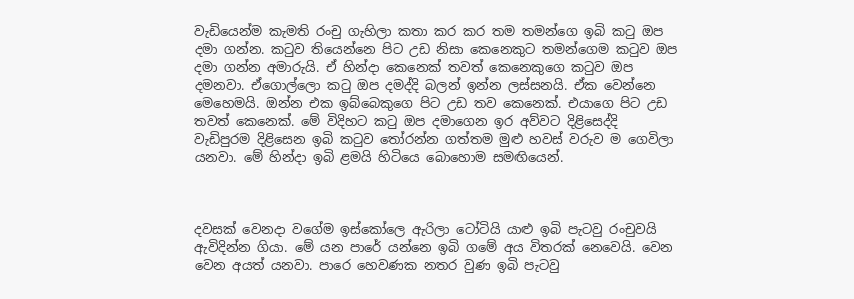වැඩියෙන්ම කැමති රංචු ගැහිලා කතා කර කර තම තමන්ගෙ ඉබි කටු ඔප දමා ගන්න. කටුව තියෙන්නෙ පිට උඩ නිසා කෙනෙකුට තමන්ගෙම කටුව ඔප දමා ගන්න අමාරුයි. ඒ හින්දා කෙනෙක් තවත් කෙනෙකුගෙ කටුව ඔප දමනවා. ඒගොල්ලො කටු ඔප දමද්දි බලන් ඉන්න ලස්සනයි. ඒක වෙන්නෙ මෙහෙමයි. ඔන්න එක ඉබ්බෙකුගෙ පිට උඩ තව කෙනෙක්. එයාගෙ පිට උඩ තවත් කෙනෙක්. මේ විදිහට කටු ඔප දමාගෙන ඉර අව්වට දිළිසෙද්දි වැඩිපුරම දිළිසෙන ඉබි කටුව තෝරන්න ගත්තම මුළු හවස් වරුව ම ගෙවිලා යනවා. මේ හින්දා ඉබි ළමයි හිටියෙ බොහොම සමඟියෙන්.



දවසක් වෙනදා වගේම ඉස්කෝලෙ ඇරිලා ටෝටියි යාළු ඉබි පැටවු රංචුවයි ඇවිදින්න ගියා. මේ යන පාරේ යන්නෙ ඉබි ගමේ අය විතරක් නෙවෙයි. වෙන වෙන අයත් යනවා. පාරෙ හෙවණක නතර වුණ ඉබි පැටවු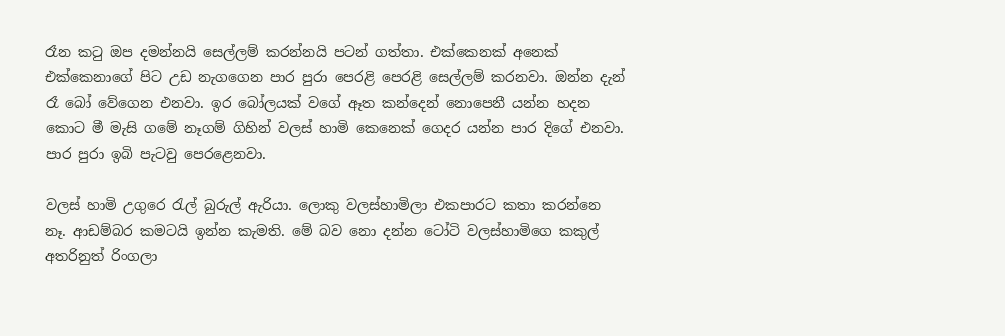රෑන කටු ඔප දමන්නයි සෙල්ලම් කරන්නයි පටන් ගත්තා. එක්කෙනක් අනෙක් එක්කෙනාගේ පිට උඩ නැගගෙන පාර පුරා පෙරළි පෙරළි සෙල්ලම් කරනවා. ඔන්න දැන් රෑ බෝ වේගෙන එනවා. ඉර බෝලයක් වගේ ඈත කන්දෙන් නොපෙනී යන්න හදන කොට මී මැසි ගමේ නෑගම් ගිහින් වලස් හාමි කෙනෙක් ගෙදර යන්න පාර දිගේ එනවා. පාර පුරා ඉබි පැටවු පෙරළෙනවා.

වලස් හාමි උගුරෙ රැල් බුරුල් ඇරියා. ලොකු වලස්හාමිලා එකපාරට කතා කරන්නෙ නෑ. ආඩම්බර කමටයි ඉන්න කැමති. මේ බව නො දන්න ටෝටි වලස්හාමිගෙ කකුල් අතරිනුත් රිංගලා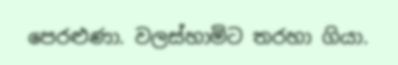පෙරළුණා. වලස්හාමිට තරහා ගියා.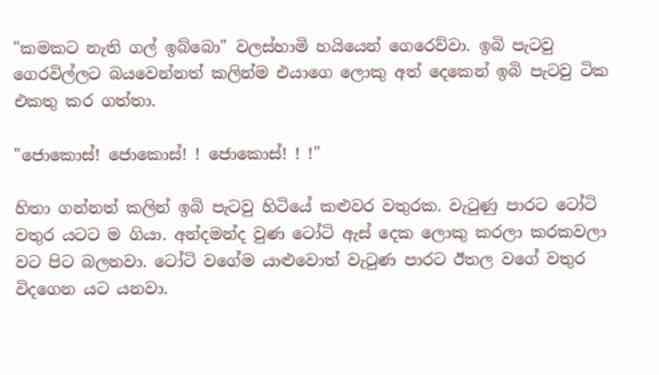"කමකට නැති ගල් ඉබ්බො" වලස්හාමි හයියෙන් ගෙරෙව්වා. ඉබි පැටවු ගෙරවිල්ලට බයවෙන්නත් කලින්ම එයාගෙ ලොකු අත් දෙකෙන් ඉබි පැටවු ටික එකතු කර ගත්තා.

"ජොකොස්! ජොකොස්! ! ජොකොස්! ! !"

හිතා ගන්නත් කලින් ඉබි පැටවු හිටියේ කළුවර වතුරක. වැටුණු පාරට ටෝටි වතුර යටට ම ගියා. අන්දමන්ද වුණ ටෝටි ඇස් දෙක ලොකු කරලා කරකවලා වට පිට බලනවා. ටෝටි වගේම යාළුවොත් වැටුණ පාරට ඊතල වගේ වතුර විදගෙන යට යනවා.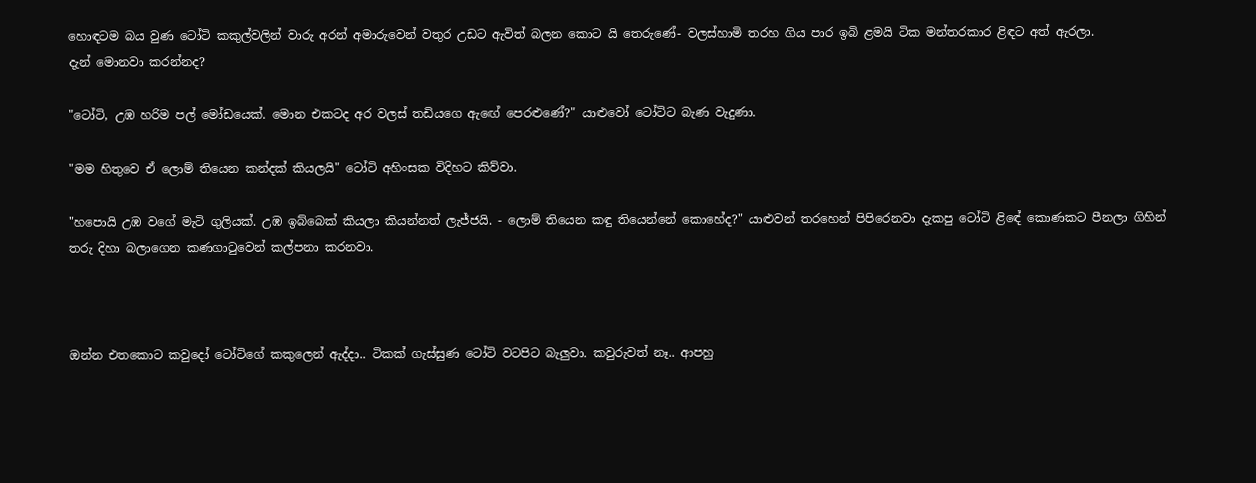හොඳටම බය වුණ ටෝටි කකුල්වලින් වාරු අරන් අමාරුවෙන් වතුර උඩට ඇවිත් බලන කොට යි තෙරුණේ- වලස්හාමි තරහ ගිය පාර ඉබි ළමයි ටික මන්තරකාර ළිඳට අත් ඇරලා.
දැන් මොනවා කරන්නද?

"ටෝටි, උඹ හරිම පල් මෝඩයෙක්. මොන එකටද අර වලස් තඩියගෙ ඇඟේ පෙරළුණේ?" යාළුවෝ ටෝටිට බැණ වැදුණා.

"මම හිතුවෙ ඒ ලොම් තියෙන කන්දක් කියලයි" ටෝටි අහිංසක විදිහට කිව්වා.

"හපොයි උඹ වගේ මැටි ගුලියක්. උඹ ඉබ්බෙක් කියලා කියන්නත් ලැජ්ජයි. - ලොම් තියෙන කඳු තියෙන්නේ කොහේද?" යාළුවන් තරහෙන් පිපිරෙනවා දැකපු ටෝටි ළිඳේ කොණකට පීනලා ගිහින් තරු දිහා බලාගෙන කණගාටුවෙන් කල්පනා කරනවා.



ඔන්න එතකොට කවුදෝ ටෝටිගේ කකුලෙන් ඇද්දා.. ටිකක් ගැස්සුණ ටෝටි වටපිට බැලුවා. කවුරුවත් නෑ.. ආපහු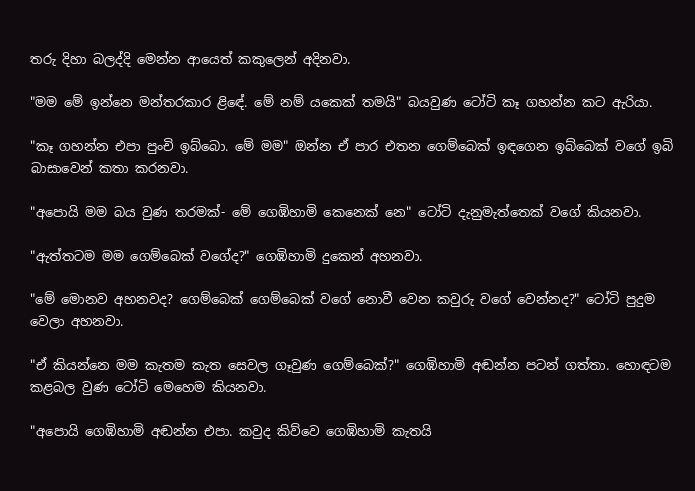තරු දිහා බලද්දි මෙන්න ආයෙත් කකුලෙන් අදිනවා.

"මම මේ ඉන්නෙ මන්තරකාර ළිඳේ. මේ නම් යකෙක් තමයි" බයවුණ ටෝටි කෑ ගහන්න කට ඇරියා.

"කෑ ගහන්න එපා පුංචි ඉබ්බො. මේ මම" ඔන්න ඒ පාර එතන ගෙම්බෙක් ඉඳගෙන ඉබ්බෙක් වගේ ඉබි බාසාවෙන් කතා කරනවා.

"අපොයි මම බය වුණ තරමක්- මේ ගෙඹිහාමි කෙනෙක් නෙ" ටෝටි දැනුමැත්තෙක් වගේ කියනවා.

"ඇත්තටම මම ගෙම්බෙක් වගේද?" ගෙඹිහාමි දුකෙන් අහනවා.

"මේ මොනව අහනවද? ගෙම්බෙක් ගෙම්බෙක් වගේ නොවී වෙන කවුරු වගේ වෙන්නද?" ටෝටි පුදුම වෙලා අහනවා.

"ඒ කියන්නෙ මම කැතම කැත සෙවල ගෑවුණ ගෙම්බෙක්?" ගෙඹිහාමි අඬන්න පටන් ගත්තා. හොඳටම කළබල වුණ ටෝටි මෙහෙම කියනවා.

"අපොයි ගෙඹිහාමි අඬන්න එපා. කවුද කිව්වෙ ගෙඹිහාමි කැතයි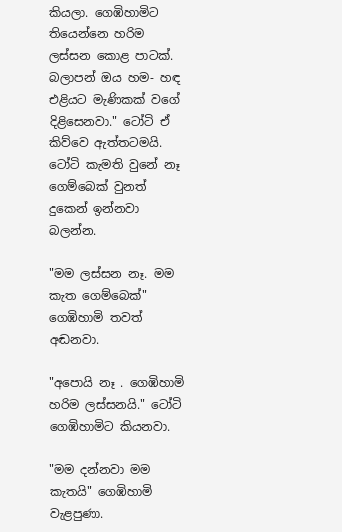කියලා. ගෙඹිහාමිට තියෙන්නෙ හරිම ලස්සන කොළ පාටක්. බලාපන් ඔය හම- හඳ එළියට මැණිකක් වගේ දිළිසෙනවා." ටෝටි ඒ කිව්වෙ ඇත්තටමයි. ටෝටි කැමති වුනේ නෑ ගෙම්බෙක් වුනත් දුකෙන් ඉන්නවා බලන්න.

"මම ලස්සන නෑ. මම කැත ගෙම්බෙක්" ගෙඹිහාමි තවත් අඬනවා.

"අපොයි නෑ . ගෙඹිහාමි හරිම ලස්සනයි." ටෝටි ගෙඹිහාමිට කියනවා.

"මම දන්නවා මම කැතයි" ගෙඹිහාමි වැළපුණා.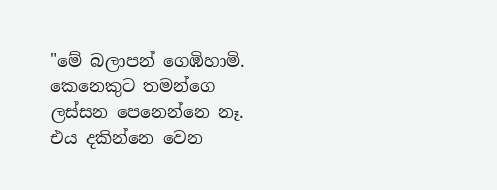"මේ බලාපන් ගෙඹිහාමි. කෙනෙකුට තමන්ගෙ ලස්සන පෙනෙන්නෙ නෑ. එය දකින්නෙ වෙන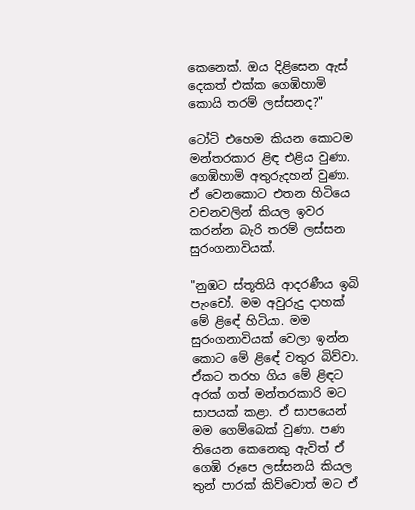කෙනෙක්. ඔය දිළිසෙන ඇස් දෙකත් එක්ක ගෙඹිහාමි කොයි තරම් ලස්සනද?"

ටෝටි එහෙම කියන කොටම මන්තරකාර ළිඳ එළිය වුණා. ගෙඹිහාමි අතුරුදහන් වුණා. ඒ වෙනකොට එතන හිටියෙ වචනවලින් කියල ඉවර කරන්න බැරි තරම් ලස්සන සුරංගනාවියක්.

"නුඹට ස්තූතියි ආදරණීය ඉබි පැංචෝ. මම අවුරුදු දාහක් මේ ළිඳේ හිටියා. මම සුරංගනාවියක් වෙලා ඉන්න කොට මේ ළිඳේ වතුර බිව්වා. ඒකට තරහ ගිය මේ ළිඳට අරක් ගත් මන්තරකාරි මට සාපයක් කළා. ඒ සාපයෙන් මම ගෙම්බෙක් වුණා. පණ තියෙන කෙනෙකු ඇවිත් ඒ ගෙඹි රූපෙ ලස්සනයි කියල තුන් පාරක් කිව්වොත් මට ඒ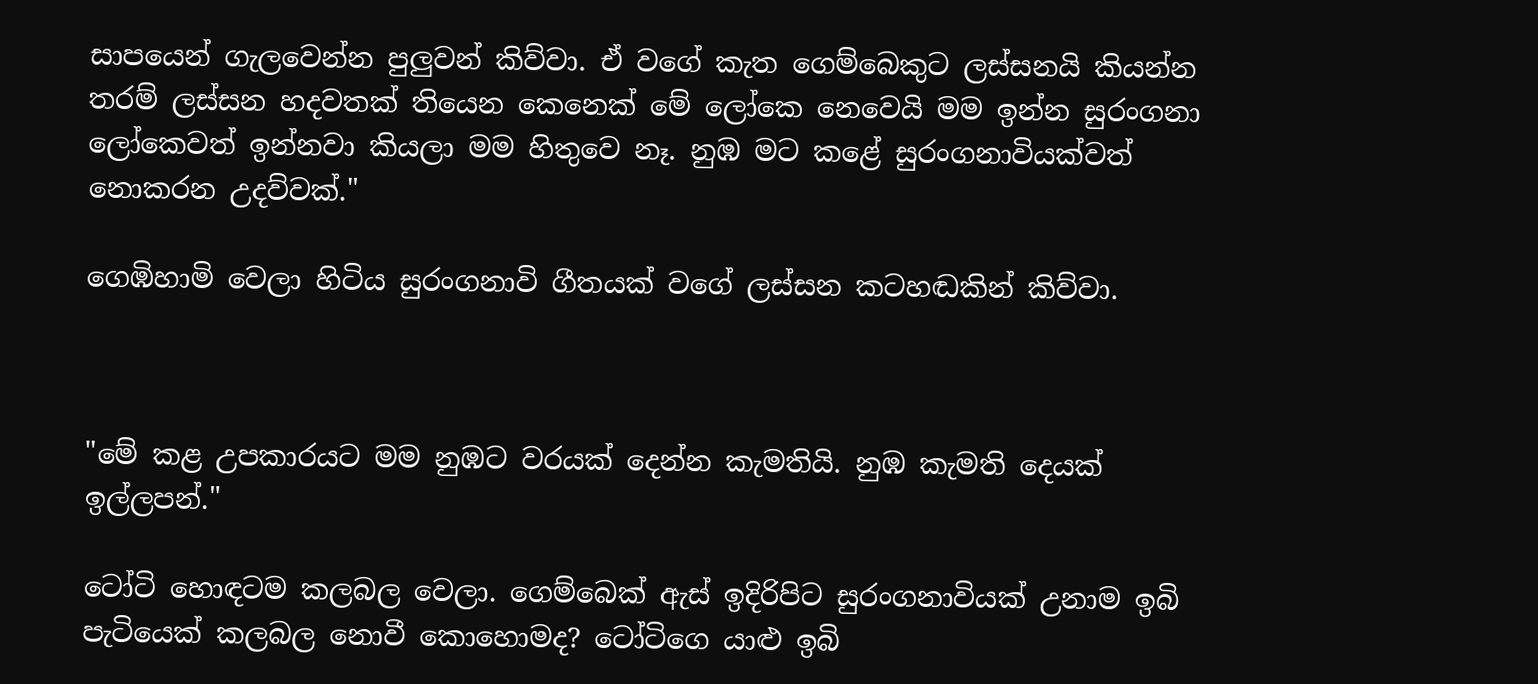සාපයෙන් ගැලවෙන්න පුලුවන් කිව්වා. ඒ වගේ කැත ගෙම්බෙකුට ලස්සනයි කියන්න තරම් ලස්සන හදවතක් තියෙන කෙනෙක් මේ ලෝකෙ නෙවෙයි මම ඉන්න සුරංගනා ලෝකෙවත් ඉන්නවා කියලා මම හිතුවෙ නෑ. නුඹ මට කළේ සුරංගනාවියක්වත් නොකරන උදව්වක්."

ගෙඹිහාමි වෙලා හිටිය සුරංගනාවි ගීතයක් වගේ ලස්සන කටහඬකින් කිව්වා.



"මේ කළ උපකාරයට මම නුඹට වරයක් දෙන්න කැමතියි. නුඹ කැමති දෙයක් ඉල්ලපන්."

ටෝටි හොඳටම කලබල වෙලා. ගෙම්බෙක් ඇස් ඉදිරිපිට සුරංගනාවියක් උනාම ඉබි පැටියෙක් කලබල නොවී කොහොමද? ටෝටිගෙ යාළු ඉබි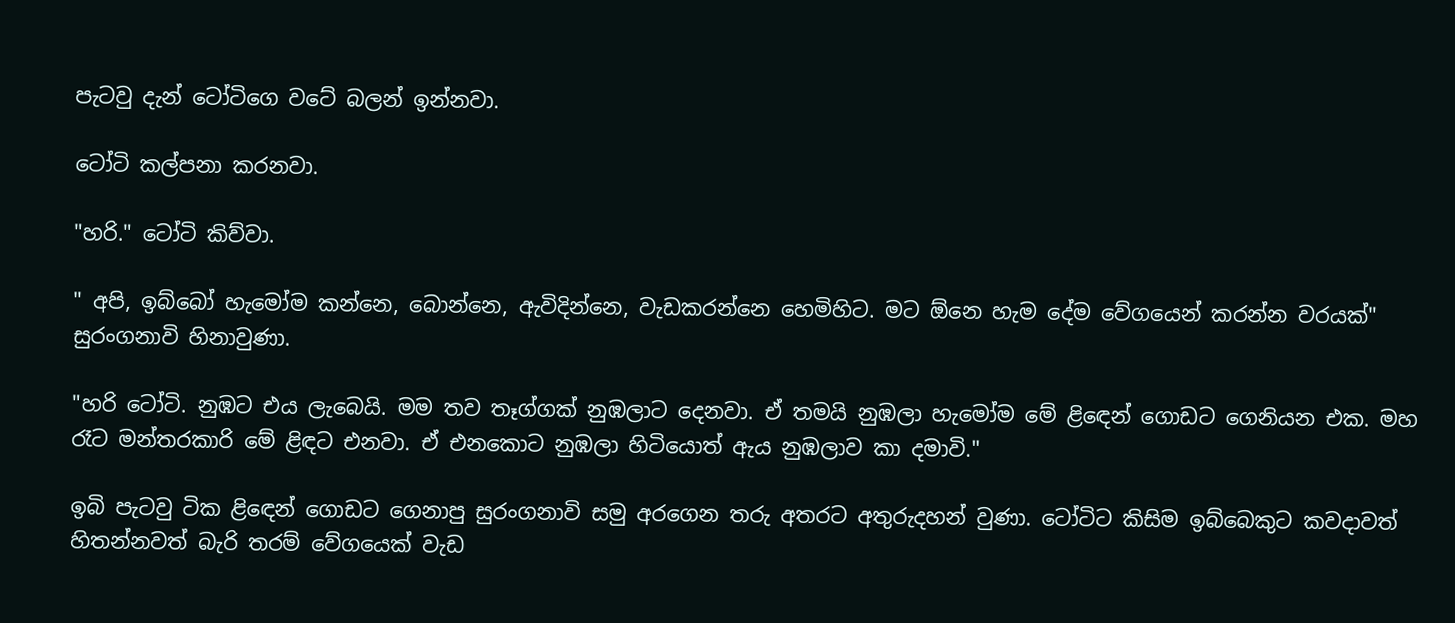පැටවු දැන් ටෝටිගෙ වටේ බලන් ඉන්නවා.

ටෝටි කල්පනා කරනවා.

"හරි." ටෝටි කිව්වා.

" අපි, ඉබ්බෝ හැමෝම කන්නෙ, බොන්නෙ, ඇවිදින්නෙ, වැඩකරන්නෙ හෙමිහිට. මට ඕනෙ හැම දේම වේගයෙන් කරන්න වරයක්"
සුරංගනාවි හිනාවුණා.

"හරි ටෝටි. නුඹට එය ලැබෙයි. මම තව තෑග්ගක් නුඹලාට දෙනවා. ඒ තමයි නුඹලා හැමෝම මේ ළිඳෙන් ගොඩට ගෙනියන එක. මහ රෑට මන්තරකාරි මේ ළිඳට එනවා. ඒ එනකොට නුඹලා හිටියොත් ඇය නුඹලාව කා දමාවි."

ඉබි පැටවු ටික ළිඳෙන් ගොඩට ගෙනාපු සුරංගනාවි සමු අරගෙන තරු අතරට අතුරුදහන් වුණා. ටෝටිට කිසිම ඉබ්බෙකුට කවදාවත් හිතන්නවත් බැරි තරම් වේගයෙක් වැඩ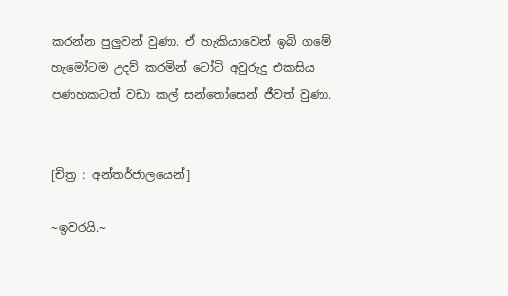කරන්න පුලුවන් වුණා. ඒ හැකියාවෙන් ඉබි ගමේ හැමෝටම උදව් කරමින් ටෝටි අවුරුදු එකසිය පණහකටත් වඩා කල් සන්තෝසෙන් ජීවත් වුණා.


[චිත්‍ර : අන්තර්ජාලයෙන්]

~ඉවරයි.~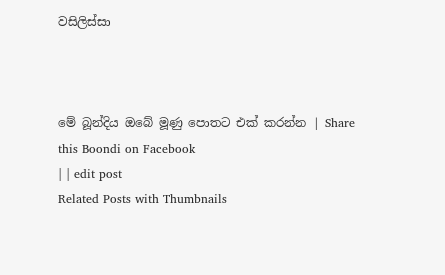වසිලිස්සා



මේ බූන්දිය ඔබේ මූණු පොතට එක් කරන්න | Share this Boondi on Facebook
| | edit post
Related Posts with Thumbnails